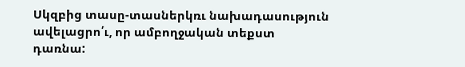Սկզբից տասը-տասներկռւ նախադասություն ավելացրո՛ւ, որ ամբողջական տեքստ դառնա: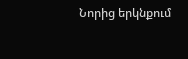Նորից երկնքում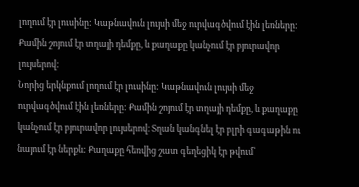լողում էր լուսինը: Կաթնավուն լույսի մեջ ուրվագծվում էին լեռները: Քամին շոյում էր տղայի դեմքը, և քաղաքը կանչում էր բյուրավոր լույսերով:
Նորից երկնքում լողում էր լուսինը: Կաթնավուն լույսի մեջ ուրվագծվում էին լեռները: Քամին շոյում էր տղայի դեմքը, և քաղաքը կանչում էր բյուրավոր լույսերով։ Տղան կանգնել էր բլրի գագաթին ու նայում էր ներքև: Քաղաքը հեռվից շատ գեղեցիկ էր թվում՝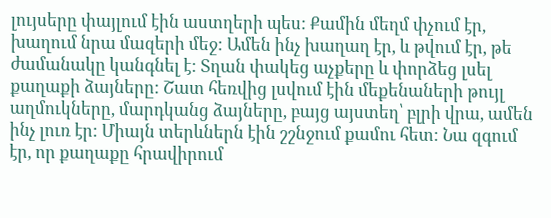լույսերը փայլում էին աստղերի պես: Քամին մեղմ փչում էր, խաղում նրա մազերի մեջ: Ամեն ինչ խաղաղ էր, և թվում էր, թե ժամանակը կանգնել է: Տղան փակեց աչքերը և փորձեց լսել քաղաքի ձայները: Շատ հեռվից լսվում էին մեքենաների թույլ աղմուկները, մարդկանց ձայները, բայց այստեղ՝ բլրի վրա, ամեն ինչ լուռ էր: Միայն տերևներն էին շշնջում քամու հետ: Նա զգում էր, որ քաղաքը հրավիրում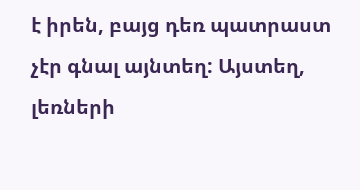է իրեն, բայց դեռ պատրաստ չէր գնալ այնտեղ: Այստեղ, լեռների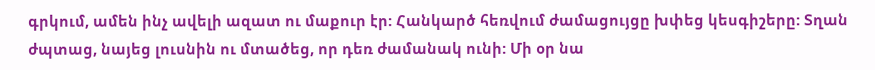գրկում, ամեն ինչ ավելի ազատ ու մաքուր էր: Հանկարծ հեռվում ժամացույցը խփեց կեսգիշերը: Տղան ժպտաց, նայեց լուսնին ու մտածեց, որ դեռ ժամանակ ունի: Մի օր նա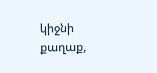կիջնի քաղաք,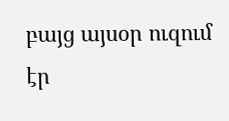բայց այսօր ուզում էր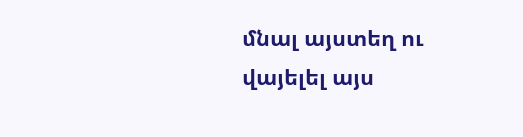մնալ այստեղ ու վայելել այս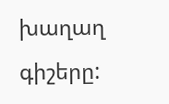խաղաղ գիշերը: